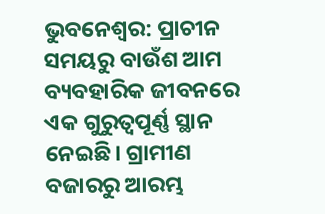ଭୁବନେଶ୍ୱର: ପ୍ରାଚୀନ ସମୟରୁ ବାଉଁଶ ଆମ ବ୍ୟବହାରିକ ଜୀବନରେ ଏକ ଗୁରୁତ୍ୱପୂର୍ଣ୍ଣ ସ୍ଥାନ ନେଇଛି। ଗ୍ରାମୀଣ ବଜାରରୁ ଆରମ୍ଭ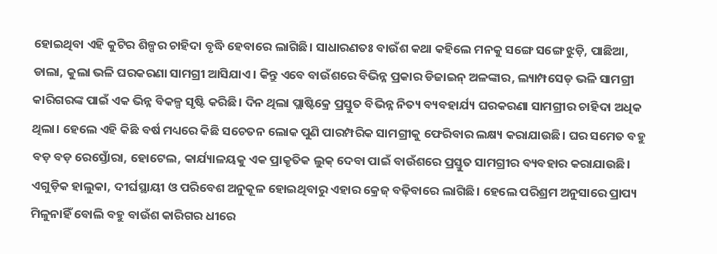ହୋଇଥିବା ଏହି କୁଟିର ଶିଳ୍ପର ଚାହିଦା ବୃଦ୍ଧି ହେବାରେ ଲାଗିଛି। ସାଧାରଣତଃ ବାଉଁଶ କଥା କହିଲେ ମନକୁ ସଙ୍ଗେ ସଙ୍ଗେ ଝୁଡ଼ି, ପାଛିଆ, ଡାଲା, କୁଲା ଭଳି ଘରକରଣା ସାମଗ୍ରୀ ଆସିଯାଏ। କିନ୍ତୁ ଏବେ ବାଉଁଶରେ ବିଭିନ୍ନ ପ୍ରକାର ଡିଜାଇନ୍ ଅଳଙ୍କାର, ଲ୍ୟାମ୍ପସେଡ୍ ଭଳି ସାମଗ୍ରୀ କାରିଗରଙ୍କ ପାଇଁ ଏକ ଭିନ୍ନ ବିକଳ୍ପ ସୃଷ୍ଟି କରିଛି। ଦିନ ଥିଲା ପ୍ଲାଷ୍ଟିକ୍ରେ ପ୍ରସ୍ତୁତ ବିଭିନ୍ନ ନିତ୍ୟ ବ୍ୟବହାର୍ଯ୍ୟ ଘରକରଣା ସାମଗ୍ରୀର ଚାହିଦା ଅଧିକ ଥିଲା। ହେଲେ ଏହି କିଛି ବର୍ଷ ମଧ୍ୟରେ କିଛି ସଚେତନ ଲୋକ ପୁଣି ପାରମ୍ପରିକ ସାମଗ୍ରୀକୁ ଫେରିବାର ଲକ୍ଷ୍ୟ କରାଯାଉଛି। ଘର ସମେତ ବହୁ ବଡ଼ ବଡ଼ ରେସ୍ତୋଁରା, ହୋଟେଲ, କାର୍ଯ୍ୟାଳୟକୁ ଏକ ପ୍ରାକୃତିକ ଲୁକ୍ ଦେବା ପାଇଁ ବାଉଁଶରେ ପ୍ରସ୍ତୁତ ସାମଗ୍ରୀର ବ୍ୟବହାର କରାଯାଉଛି। ଏଗୁଡ଼ିକ ହାଲୁକା, ଦୀର୍ଘସ୍ଥାୟୀ ଓ ପରିବେଶ ଅନୁକୂଳ ହୋଇଥିବାରୁ ଏହାର କ୍ରେଜ୍ ବଢ଼ିବାରେ ଲାଗିଛି। ହେଲେ ପରିଶ୍ରମ ଅନୁସାରେ ପ୍ରାପ୍ୟ ମିଳୁନାହିଁ ବୋଲି ବହୁ ବାଉଁଶ କାରିଗର ଧୀରେ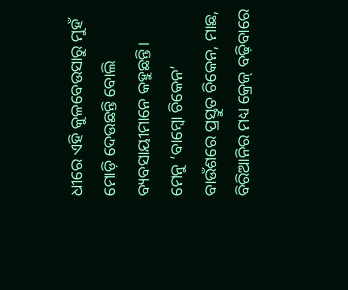ଧୀରେ ଏହି କୁଳବେଉସାରୁ ମୁହଁ ମୋଡ଼ି ଦେଉଛନ୍ତି ବୋଲି ବ୍ୟବସାୟୀମାନେ କହୁଛନ୍ତି।
ମେନୁ ‘ବାମ୍ୱୋ ଚିକେନ’
ବାଉଁଶରେ ପ୍ରସ୍ତୁତ ଚିକେନ, ମାଛ, ବିରିଆନିର ମଧ୍ୟ କ୍ରେଜ୍ ବଢ଼ିବାରେ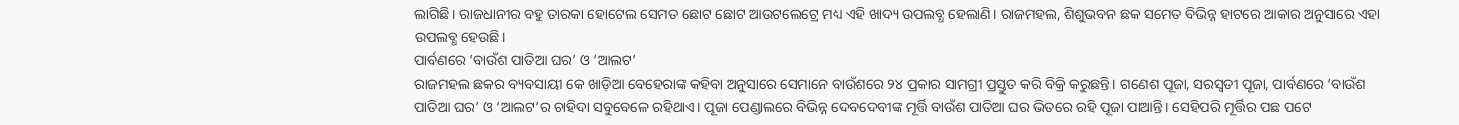ଲାଗିଛି। ରାଜଧାନୀର ବହୁ ତାରକା ହୋଟେଲ ସେମତ ଛୋଟ ଛୋଟ ଆଉଟଲେଟ୍ରେ ମଧ୍ୟ ଏହି ଖାଦ୍ୟ ଉପଲବ୍ଧ ହେଲାଣି। ରାଜମହଲ, ଶିଶୁଭବନ ଛକ ସମେତ ବିଭିନ୍ନ ହାଟରେ ଆକାର ଅନୁସାରେ ଏହା ଉପଲବ୍ଧ ହେଉଛି।
ପାର୍ବଣରେ ‘ବାଉଁଶ ପାତିଆ ଘର’ ଓ ‘ଆଲଟ’
ରାଜମହଲ ଛକର ବ୍ୟବସାୟୀ କେ ଖାଡ଼ିଆ ବେହେରାଙ୍କ କହିବା ଅନୁସାରେ ସେମାନେ ବାଉଁଶରେ ୨୪ ପ୍ରକାର ସାମଗ୍ରୀ ପ୍ରସ୍ତୁତ କରି ବିକ୍ରି କରୁଛନ୍ତି। ଗଣେଶ ପୂଜା, ସରସ୍ୱତୀ ପୂଜା, ପାର୍ବଣରେ ‘ବାଉଁଶ ପାତିଆ ଘର’ ଓ ‘ଆଲଟ’ର ଚାହିଦା ସବୁବେଳେ ରହିଥାଏ। ପୂଜା ପେଣ୍ଡାଲରେ ବିଭିନ୍ନ ଦେବଦେବୀଙ୍କ ମୂର୍ତ୍ତି ବାଉଁଶ ପାତିଆ ଘର ଭିତରେ ରହି ପୂଜା ପାଆନ୍ତି। ସେହିପରି ମୂର୍ତ୍ତିର ପଛ ପଟେ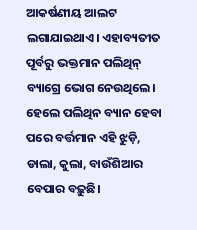ଆକର୍ଷଣୀୟ ଆଲଟ ଲଗାଯାଇଥାଏ। ଏହାବ୍ୟତୀତ ପୂର୍ବରୁ ଭକ୍ତମାନ ପଲିଥିନ୍ ବ୍ୟାଗ୍ରେ ଭୋଗ ନେଉଥିଲେ। ହେଲେ ପଲିଥିନ ବ୍ୟାନ ହେବା ପରେ ବର୍ତ୍ତମାନ ଏହି ଝୁଡ଼ି, ଡାଲା, କୁଲା, ବାଉଁଶିଆର ବେପାର ବଢ଼ୁଛି।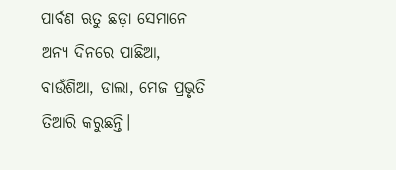ପାର୍ବଣ ଋତୁ ଛଡ଼ା ସେମାନେ ଅନ୍ୟ ଦିନରେ ପାଛିଆ, ବାଉଁଶିଆ, ଡାଲା, ମେଜ ପ୍ରଭୃତି ତିଆରି କରୁଛନ୍ତି।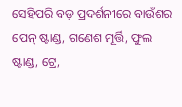ସେହିପରି ବଡ଼ ପ୍ରଦର୍ଶନୀରେ ବାଉଁଶର ପେନ୍ ଷ୍ଟାଣ୍ଡ, ଗଣେଶ ମୂର୍ତ୍ତି, ଫୁଲ ଷ୍ଟାଣ୍ଡ, ଟ୍ରେ,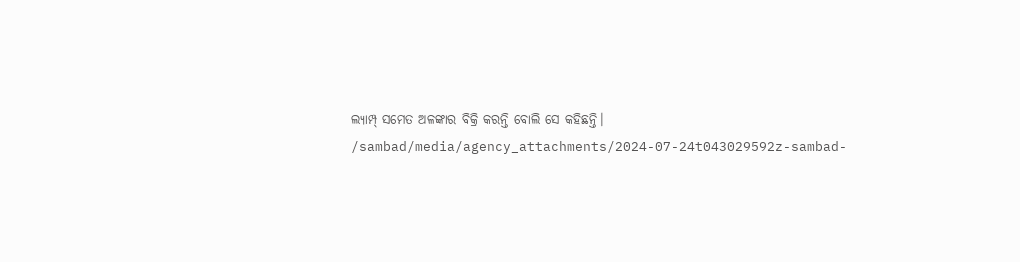ଲ୍ୟାମ୍ପ୍ ସମେତ ଅଳଙ୍କାର ବିକ୍ରି କରନ୍ତି ବୋଲି ସେ କହିଛନ୍ତି।
/sambad/media/agency_attachments/2024-07-24t043029592z-sambad-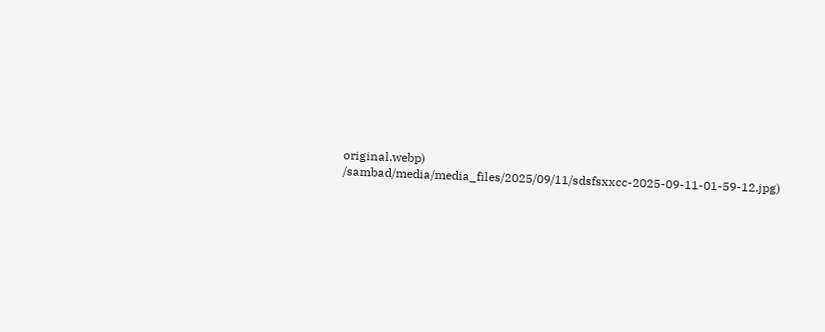original.webp)
/sambad/media/media_files/2025/09/11/sdsfsxxcc-2025-09-11-01-59-12.jpg)